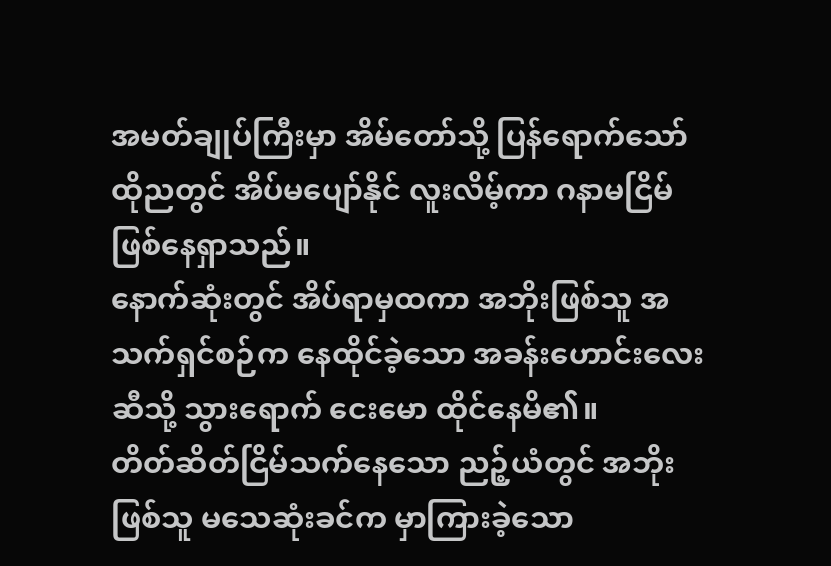အမတ်ချုပ်ကြီးမှာ အိမ်တော်သို့ ပြန်ရောက်သော် ထိုညတွင် အိပ်မပျော်နိုင် လူးလိမ့်ကာ ဂနာမငြိမ် ဖြစ်နေရှာသည်။
နောက်ဆုံးတွင် အိပ်ရာမှထကာ အဘိုးဖြစ်သူ အသက်ရှင်စဉ်က နေထိုင်ခဲ့သော အခန်းဟောင်းလေးဆီသို့ သွားရောက် ငေးမော ထိုင်နေမိ၏။
တိတ်ဆိတ်ငြိမ်သက်နေသော ညဉ့်ယံတွင် အဘိုးဖြစ်သူ မသေဆုံးခင်က မှာကြားခဲ့သော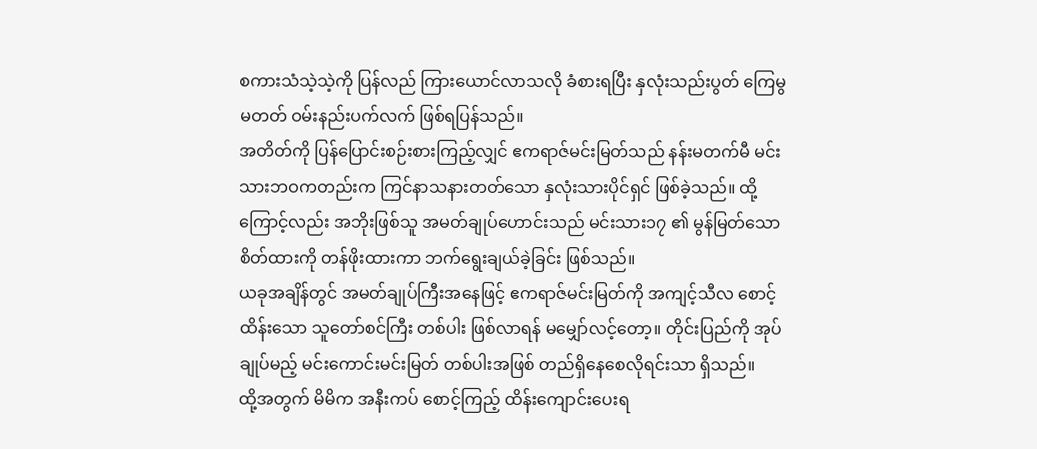စကားသံသဲ့သဲ့ကို ပြန်လည် ကြားယောင်လာသလို ခံစားရပြီး နှလုံးသည်းပွတ် ကြေမွမတတ် ဝမ်းနည်းပက်လက် ဖြစ်ရပြန်သည်။
အတိတ်ကို ပြန်ပြောင်းစဉ်းစားကြည့်လျှင် ဧကရာဇ်မင်းမြတ်သည် နန်းမတက်မီ မင်းသားဘဝကတည်းက ကြင်နာသနားတတ်သော နှလုံးသားပိုင်ရှင် ဖြစ်ခဲ့သည်။ ထို့ကြောင့်လည်း အဘိုးဖြစ်သူ အမတ်ချုပ်ဟောင်းသည် မင်းသား၁၇ ၏ မွန်မြတ်သော စိတ်ထားကို တန်ဖိုးထားကာ ဘက်ရွေးချယ်ခဲ့ခြင်း ဖြစ်သည်။
ယခုအချိန်တွင် အမတ်ချုပ်ကြီးအနေဖြင့် ဧကရာဇ်မင်းမြတ်ကို အကျင့်သီလ စောင့်ထိန်းသော သူတော်စင်ကြီး တစ်ပါး ဖြစ်လာရန် မမျှော်လင့်တော့။ တိုင်းပြည်ကို အုပ်ချုပ်မည့် မင်းကောင်းမင်းမြတ် တစ်ပါးအဖြစ် တည်ရှိနေစေလိုရင်းသာ ရှိသည်။
ထို့အတွက် မိမိက အနီးကပ် စောင့်ကြည့် ထိန်းကျောင်းပေးရ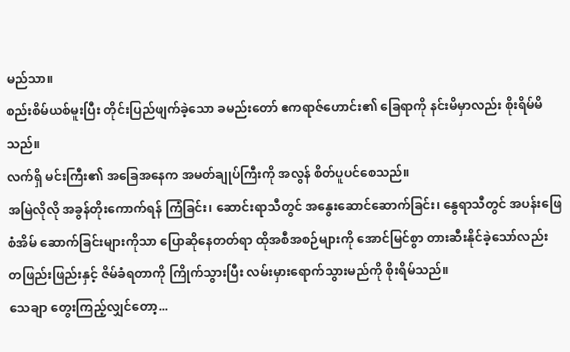မည်သာ။
စည်းစိမ်ယစ်မူးပြီး တိုင်းပြည်ဖျက်ခဲ့သော ခမည်းတော် ဧကရာဇ်ဟောင်း၏ ခြေရာကို နင်းမိမှာလည်း စိုးရိမ်မိသည်။
လက်ရှိ မင်းကြီး၏ အခြေအနေက အမတ်ချုပ်ကြီးကို အလွန် စိတ်ပူပင်စေသည်။
အမြဲလိုလို အခွန်တိုးကောက်ရန် ကြံခြင်း၊ ဆောင်းရာသီတွင် အနွေးဆောင်ဆောက်ခြင်း၊ နွေရာသီတွင် အပန်းဖြေစံအိမ် ဆောက်ခြင်းများကိုသာ ပြောဆိုနေတတ်ရာ ထိုအစီအစဉ်များကို အောင်မြင်စွာ တားဆီးနိုင်ခဲ့သော်လည်း တဖြည်းဖြည်းနှင့် ဇိမ်ခံရတာကို ကြိုက်သွားပြီး လမ်းမှားရောက်သွားမည်ကို စိုးရိမ်သည်။
သေချာ တွေးကြည့်လျှင်တော့...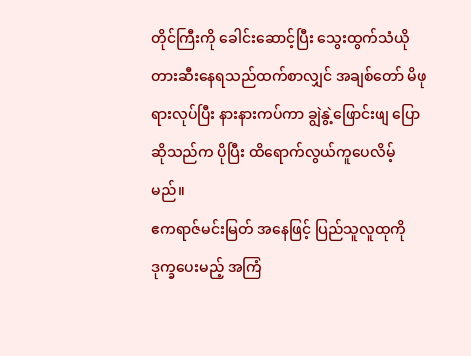တိုင်ကြီးကို ခေါင်းဆောင့်ပြီး သွေးထွက်သံယို တားဆီးနေရသည်ထက်စာလျှင် အချစ်တော် မိဖုရားလုပ်ပြီး နားနားကပ်ကာ ချွဲနွဲ့ဖြောင်းဖျ ပြောဆိုသည်က ပိုပြီး ထိရောက်လွယ်ကူပေလိမ့်မည်။
ဧကရာဇ်မင်းမြတ် အနေဖြင့် ပြည်သူလူထုကို ဒုက္ခပေးမည့် အကြံ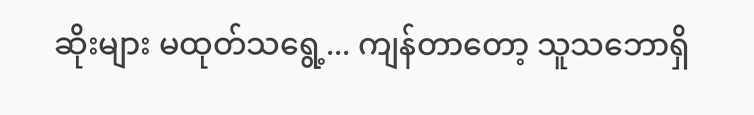ဆိုးများ မထုတ်သရွေ့... ကျန်တာတော့ သူသဘောရှိ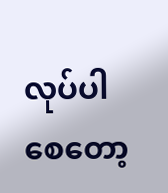လုပ်ပါစေတော့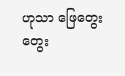ဟုသာ ဖြေတွေး တွေး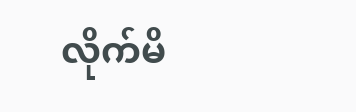လိုက်မိ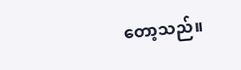တော့သည်။